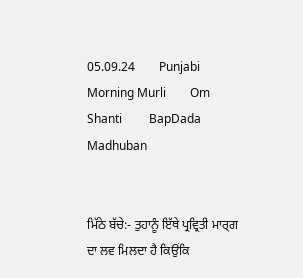05.09.24        Punjabi Morning Murli        Om Shanti         BapDada         Madhuban


ਮਿੱਠੇ ਬੱਚੇ:- ਤੁਹਾਨੂੰ ਇੱਥੇ ਪ੍ਰਵ੍ਰਿਤੀ ਮਾਰ੍ਗ ਦਾ ਲਵ ਮਿਲਦਾ ਹੈ ਕਿਉਂਕਿ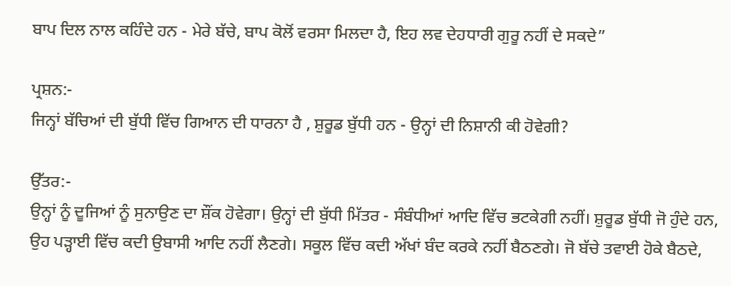ਬਾਪ ਦਿਲ ਨਾਲ ਕਹਿੰਦੇ ਹਨ - ਮੇਰੇ ਬੱਚੇ, ਬਾਪ ਕੋਲੋਂ ਵਰਸਾ ਮਿਲਦਾ ਹੈ, ਇਹ ਲਵ ਦੇਹਧਾਰੀ ਗੁਰੂ ਨਹੀਂ ਦੇ ਸਕਦੇ”

ਪ੍ਰਸ਼ਨ:-
ਜਿਨ੍ਹਾਂ ਬੱਚਿਆਂ ਦੀ ਬੁੱਧੀ ਵਿੱਚ ਗਿਆਨ ਦੀ ਧਾਰਨਾ ਹੈ , ਸ਼ੁਰੂਡ ਬੁੱਧੀ ਹਨ - ਉਨ੍ਹਾਂ ਦੀ ਨਿਸ਼ਾਨੀ ਕੀ ਹੋਵੇਗੀ?

ਉੱਤਰ:-
ਉਨ੍ਹਾਂ ਨੂੰ ਦੂਜਿਆਂ ਨੂੰ ਸੁਨਾਉਣ ਦਾ ਸ਼ੌਂਕ ਹੋਵੇਗਾ। ਉਨ੍ਹਾਂ ਦੀ ਬੁੱਧੀ ਮਿੱਤਰ - ਸੰਬੰਧੀਆਂ ਆਦਿ ਵਿੱਚ ਭਟਕੇਗੀ ਨਹੀਂ। ਸ਼ੁਰੂਡ ਬੁੱਧੀ ਜੋ ਹੁੰਦੇ ਹਨ, ਉਹ ਪੜ੍ਹਾਈ ਵਿੱਚ ਕਦੀ ਉਬਾਸੀ ਆਦਿ ਨਹੀਂ ਲੈਣਗੇ। ਸਕੂਲ ਵਿੱਚ ਕਦੀ ਅੱਖਾਂ ਬੰਦ ਕਰਕੇ ਨਹੀਂ ਬੈਠਣਗੇ। ਜੋ ਬੱਚੇ ਤਵਾਈ ਹੋਕੇ ਬੈਠਦੇ,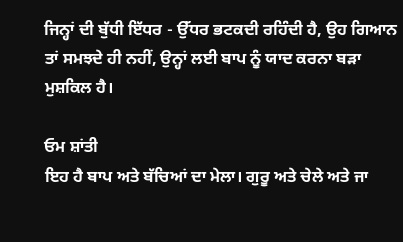ਜਿਨ੍ਹਾਂ ਦੀ ਬੁੱਧੀ ਇੱਧਰ - ਉੱਧਰ ਭਟਕਦੀ ਰਹਿੰਦੀ ਹੈ, ਉਹ ਗਿਆਨ ਤਾਂ ਸਮਝਦੇ ਹੀ ਨਹੀਂ, ਉਨ੍ਹਾਂ ਲਈ ਬਾਪ ਨੂੰ ਯਾਦ ਕਰਨਾ ਬੜਾ ਮੁਸ਼ਕਿਲ ਹੈ।

ਓਮ ਸ਼ਾਂਤੀ
ਇਹ ਹੈ ਬਾਪ ਅਤੇ ਬੱਚਿਆਂ ਦਾ ਮੇਲਾ। ਗੁਰੂ ਅਤੇ ਚੇਲੇ ਅਤੇ ਜਾ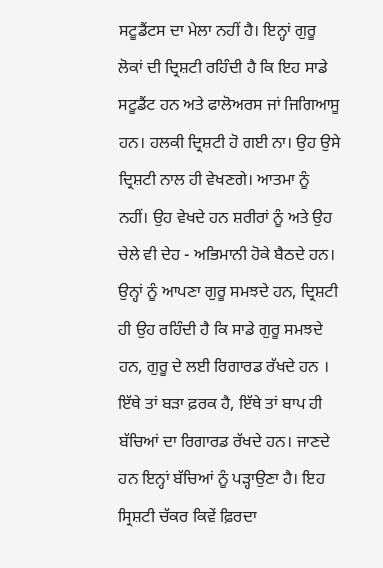ਸਟੂਡੈਂਟਸ ਦਾ ਮੇਲਾ ਨਹੀਂ ਹੈ। ਇਨ੍ਹਾਂ ਗੁਰੂ ਲੋਕਾਂ ਦੀ ਦ੍ਰਿਸ਼ਟੀ ਰਹਿੰਦੀ ਹੈ ਕਿ ਇਹ ਸਾਡੇ ਸਟੂਡੈਂਟ ਹਨ ਅਤੇ ਫਾਲੋਅਰਸ ਜਾਂ ਜਿਗਿਆਸੂ ਹਨ। ਹਲਕੀ ਦ੍ਰਿਸ਼ਟੀ ਹੋ ਗਈ ਨਾ। ਉਹ ਉਸੇ ਦ੍ਰਿਸ਼ਟੀ ਨਾਲ ਹੀ ਵੇਖਣਗੇ। ਆਤਮਾ ਨੂੰ ਨਹੀਂ। ਉਹ ਵੇਖਦੇ ਹਨ ਸ਼ਰੀਰਾਂ ਨੂੰ ਅਤੇ ਉਹ ਚੇਲੇ ਵੀ ਦੇਹ - ਅਭਿਮਾਨੀ ਹੋਕੇ ਬੈਠਦੇ ਹਨ। ਉਨ੍ਹਾਂ ਨੂੰ ਆਪਣਾ ਗੁਰੂ ਸਮਝਦੇ ਹਨ, ਦ੍ਰਿਸ਼ਟੀ ਹੀ ਉਹ ਰਹਿੰਦੀ ਹੈ ਕਿ ਸਾਡੇ ਗੁਰੂ ਸਮਝਦੇ ਹਨ, ਗੁਰੂ ਦੇ ਲਈ ਰਿਗਾਰਡ ਰੱਖਦੇ ਹਨ । ਇੱਥੇ ਤਾਂ ਬੜਾ ਫ਼ਰਕ ਹੈ, ਇੱਥੇ ਤਾਂ ਬਾਪ ਹੀ ਬੱਚਿਆਂ ਦਾ ਰਿਗਾਰਡ ਰੱਖਦੇ ਹਨ। ਜਾਣਦੇ ਹਨ ਇਨ੍ਹਾਂ ਬੱਚਿਆਂ ਨੂੰ ਪੜ੍ਹਾਉਣਾ ਹੈ। ਇਹ ਸ੍ਰਿਸ਼ਟੀ ਚੱਕਰ ਕਿਵੇਂ ਫ਼ਿਰਦਾ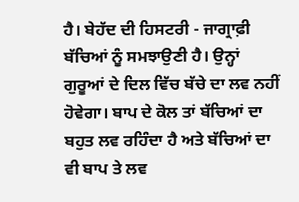ਹੈ। ਬੇਹੱਦ ਦੀ ਹਿਸਟਰੀ - ਜਾਗ੍ਰਾਫ਼ੀ ਬੱਚਿਆਂ ਨੂੰ ਸਮਝਾਉਣੀ ਹੈ। ਉਨ੍ਹਾਂ ਗੁਰੂਆਂ ਦੇ ਦਿਲ ਵਿੱਚ ਬੱਚੇ ਦਾ ਲਵ ਨਹੀਂ ਹੋਵੇਗਾ। ਬਾਪ ਦੇ ਕੋਲ ਤਾਂ ਬੱਚਿਆਂ ਦਾ ਬਹੁਤ ਲਵ ਰਹਿੰਦਾ ਹੈ ਅਤੇ ਬੱਚਿਆਂ ਦਾ ਵੀ ਬਾਪ ਤੇ ਲਵ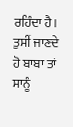ਰਹਿੰਦਾ ਹੈ। ਤੁਸੀਂ ਜਾਣਦੇ ਹੋ ਬਾਬਾ ਤਾਂ ਸਾਨੂੰ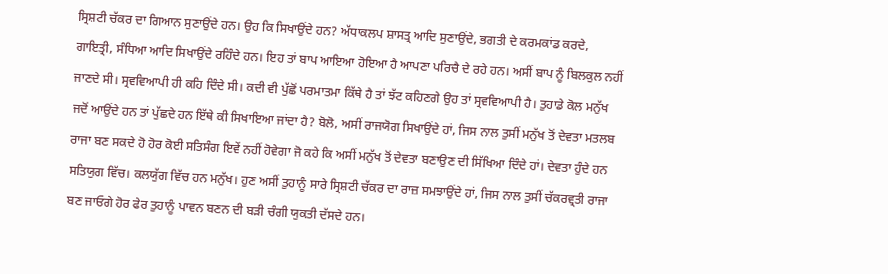ਸ੍ਰਿਸ਼ਟੀ ਚੱਕਰ ਦਾ ਗਿਆਨ ਸੁਣਾਉਂਦੇ ਹਨ। ਉਹ ਕਿ ਸਿਖਾਉਂਦੇ ਹਨ? ਅੱਧਾਕਲਪ ਸ਼ਾਸਤ੍ਰ ਆਦਿ ਸੁਣਾਉਂਦੇ, ਭਗਤੀ ਦੇ ਕਰਮਕਾਂਡ ਕਰਦੇ, ਗਾਇਤ੍ਰੀ, ਸੰਧਿਆ ਆਦਿ ਸਿਖਾਉਂਦੇ ਰਹਿੰਦੇ ਹਨ। ਇਹ ਤਾਂ ਬਾਪ ਆਇਆ ਹੋਇਆ ਹੈ ਆਪਣਾ ਪਰਿਚੈ ਦੇ ਰਹੇ ਹਨ। ਅਸੀਂ ਬਾਪ ਨੂੰ ਬਿਲਕੁਲ ਨਹੀਂ ਜਾਣਦੇ ਸੀ। ਸ੍ਰਵਵਿਆਪੀ ਹੀ ਕਹਿ ਦਿੰਦੇ ਸੀ। ਕਦੀ ਵੀ ਪੁੱਛੋਂ ਪਰਮਾਤਮਾ ਕਿੱਥੇ ਹੈ ਤਾਂ ਝੱਟ ਕਹਿਣਗੇ ਉਹ ਤਾਂ ਸ੍ਰਵਵਿਆਪੀ ਹੈ। ਤੁਹਾਡੇ ਕੋਲ ਮਨੁੱਖ ਜਦੋਂ ਆਉਂਦੇ ਹਨ ਤਾਂ ਪੁੱਛਦੇ ਹਨ ਇੱਥੇ ਕੀ ਸਿਖਾਇਆ ਜਾਂਦਾ ਹੈ? ਬੋਲੋ, ਅਸੀਂ ਰਾਜਯੋਗ ਸਿਖਾਉਂਦੇ ਹਾਂ, ਜਿਸ ਨਾਲ ਤੁਸੀਂ ਮਨੁੱਖ ਤੋਂ ਦੇਵਤਾ ਮਤਲਬ ਰਾਜਾ ਬਣ ਸਕਦੇ ਹੋ ਹੋਰ ਕੋਈ ਸਤਿਸੰਗ ਇਵੇਂ ਨਹੀਂ ਹੋਵੇਗਾ ਜੋ ਕਹੇ ਕਿ ਅਸੀਂ ਮਨੁੱਖ ਤੋਂ ਦੇਵਤਾ ਬਣਾਉਣ ਦੀ ਸਿੱਖਿਆ ਦਿੰਦੇ ਹਾਂ। ਦੇਵਤਾ ਹੁੰਦੇ ਹਨ ਸਤਿਯੁਗ ਵਿੱਚ। ਕਲਯੁੱਗ ਵਿੱਚ ਹਨ ਮਨੁੱਖ। ਹੁਣ ਅਸੀਂ ਤੁਹਾਨੂੰ ਸਾਰੇ ਸ੍ਰਿਸ਼ਟੀ ਚੱਕਰ ਦਾ ਰਾਜ਼ ਸਮਝਾਉਂਦੇ ਹਾਂ, ਜਿਸ ਨਾਲ ਤੁਸੀਂ ਚੱਕਰਵ੍ਰਤੀ ਰਾਜਾ ਬਣ ਜਾਓਗੇ ਹੋਰ ਫੇਰ ਤੁਹਾਨੂੰ ਪਾਵਨ ਬਣਨ ਦੀ ਬੜੀ ਚੰਗੀ ਯੁਕਤੀ ਦੱਸਦੇ ਹਨ।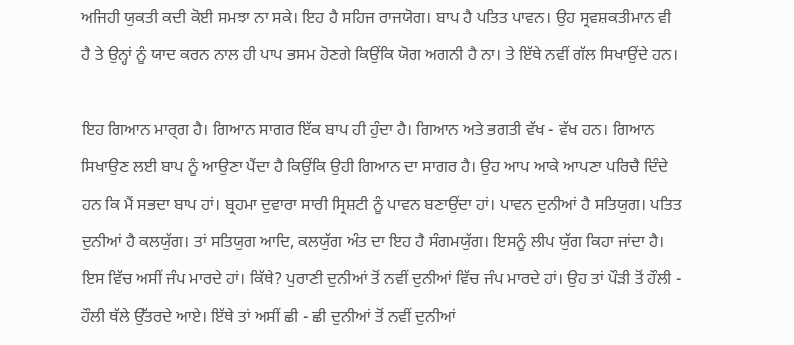ਅਜਿਹੀ ਯੁਕਤੀ ਕਦੀ ਕੋਈ ਸਮਝਾ ਨਾ ਸਕੇ। ਇਹ ਹੈ ਸਹਿਜ ਰਾਜਯੋਗ। ਬਾਪ ਹੈ ਪਤਿਤ ਪਾਵਨ। ਉਹ ਸ੍ਰਵਸ਼ਕਤੀਮਾਨ ਵੀ ਹੈ ਤੇ ਉਨ੍ਹਾਂ ਨੂੰ ਯਾਦ ਕਰਨ ਨਾਲ ਹੀ ਪਾਪ ਭਸਮ ਹੋਣਗੇ ਕਿਉਂਕਿ ਯੋਗ ਅਗਨੀ ਹੈ ਨਾ। ਤੇ ਇੱਥੇ ਨਵੀਂ ਗੱਲ ਸਿਖਾਉਂਦੇ ਹਨ।

ਇਹ ਗਿਆਨ ਮਾਰ੍ਗ ਹੈ। ਗਿਆਨ ਸਾਗਰ ਇੱਕ ਬਾਪ ਹੀ ਹੁੰਦਾ ਹੈ। ਗਿਆਨ ਅਤੇ ਭਗਤੀ ਵੱਖ - ਵੱਖ ਹਨ। ਗਿਆਨ ਸਿਖਾਉਣ ਲਈ ਬਾਪ ਨੂੰ ਆਉਣਾ ਪੈਂਦਾ ਹੈ ਕਿਉਂਕਿ ਉਹੀ ਗਿਆਨ ਦਾ ਸਾਗਰ ਹੈ। ਉਹ ਆਪ ਆਕੇ ਆਪਣਾ ਪਰਿਚੈ ਦਿੰਦੇ ਹਨ ਕਿ ਮੈਂ ਸਭਦਾ ਬਾਪ ਹਾਂ। ਬ੍ਰਹਮਾ ਦੁਵਾਰਾ ਸਾਰੀ ਸ੍ਰਿਸ਼ਟੀ ਨੂੰ ਪਾਵਨ ਬਣਾਉਂਦਾ ਹਾਂ। ਪਾਵਨ ਦੁਨੀਆਂ ਹੈ ਸਤਿਯੁਗ। ਪਤਿਤ ਦੁਨੀਆਂ ਹੈ ਕਲਯੁੱਗ। ਤਾਂ ਸਤਿਯੁਗ ਆਦਿ, ਕਲਯੁੱਗ ਅੰਤ ਦਾ ਇਹ ਹੈ ਸੰਗਮਯੁੱਗ। ਇਸਨੂੰ ਲੀਪ ਯੁੱਗ ਕਿਹਾ ਜਾਂਦਾ ਹੈ। ਇਸ ਵਿੱਚ ਅਸੀਂ ਜੰਪ ਮਾਰਦੇ ਹਾਂ। ਕਿੱਥੇ? ਪੁਰਾਣੀ ਦੁਨੀਆਂ ਤੋਂ ਨਵੀਂ ਦੁਨੀਆਂ ਵਿੱਚ ਜੰਪ ਮਾਰਦੇ ਹਾਂ। ਉਹ ਤਾਂ ਪੌੜੀ ਤੋਂ ਹੌਲੀ - ਹੌਲੀ ਥੱਲੇ ਉੱਤਰਦੇ ਆਏ। ਇੱਥੇ ਤਾਂ ਅਸੀਂ ਛੀ - ਛੀ ਦੁਨੀਆਂ ਤੋਂ ਨਵੀਂ ਦੁਨੀਆਂ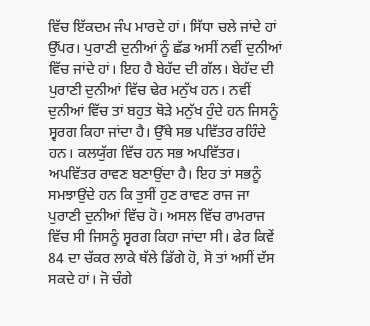ਵਿੱਚ ਇੱਕਦਮ ਜੰਪ ਮਾਰਦੇ ਹਾਂ। ਸਿੱਧਾ ਚਲੇ ਜਾਂਦੇ ਹਾਂ ਉੱਪਰ। ਪੁਰਾਣੀ ਦੁਨੀਆਂ ਨੂੰ ਛੱਡ ਅਸੀਂ ਨਵੀਂ ਦੁਨੀਆਂ ਵਿੱਚ ਜਾਂਦੇ ਹਾਂ। ਇਹ ਹੈ ਬੇਹੱਦ ਦੀ ਗੱਲ। ਬੇਹੱਦ ਦੀ ਪੁਰਾਣੀ ਦੁਨੀਆਂ ਵਿੱਚ ਢੇਰ ਮਨੁੱਖ ਹਨ। ਨਵੀਂ ਦੁਨੀਆਂ ਵਿੱਚ ਤਾਂ ਬਹੁਤ ਥੋੜੇ ਮਨੁੱਖ ਹੁੰਦੇ ਹਨ ਜਿਸਨੂੰ ਸ੍ਵਰਗ ਕਿਹਾ ਜਾਂਦਾ ਹੈ। ਉੱਥੇ ਸਭ ਪਵਿੱਤਰ ਰਹਿੰਦੇ ਹਨ। ਕਲਯੁੱਗ ਵਿੱਚ ਹਨ ਸਭ ਅਪਵਿੱਤਰ। ਅਪਵਿੱਤਰ ਰਾਵਣ ਬਣਾਉਂਦਾ ਹੈ। ਇਹ ਤਾਂ ਸਭਨੂੰ ਸਮਝਾਉਂਦੇ ਹਨ ਕਿ ਤੁਸੀਂ ਹੁਣ ਰਾਵਣ ਰਾਜ ਜਾ ਪੁਰਾਣੀ ਦੁਨੀਆਂ ਵਿੱਚ ਹੋ। ਅਸਲ ਵਿੱਚ ਰਾਮਰਾਜ ਵਿੱਚ ਸੀ ਜਿਸਨੂੰ ਸ੍ਵਰਗ ਕਿਹਾ ਜਾਂਦਾ ਸੀ। ਫੇਰ ਕਿਵੇਂ 84 ਦਾ ਚੱਕਰ ਲਾਕੇ ਥੱਲੇ ਡਿੱਗੇ ਹੋ, ਸੋ ਤਾਂ ਅਸੀਂ ਦੱਸ ਸਕਦੇ ਹਾਂ। ਜੋ ਚੰਗੇ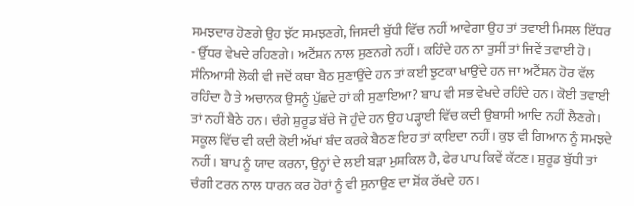ਸਮਝਦਾਰ ਹੋਣਗੇ ਉਹ ਝੱਟ ਸਮਝਣਗੇ, ਜਿਸਦੀ ਬੁੱਧੀ ਵਿੱਚ ਨਹੀਂ ਆਵੇਗਾ ਉਹ ਤਾਂ ਤਵਾਈ ਮਿਸਲ ਇੱਧਰ - ਉੱਧਰ ਵੇਖਦੇ ਰਹਿਣਗੇ। ਅਟੈਂਸ਼ਨ ਨਾਲ ਸੁਣਨਗੇ ਨਹੀਂ। ਕਹਿੰਦੇ ਹਨ ਨਾ ਤੁਸੀਂ ਤਾਂ ਜਿਵੇਂ ਤਵਾਈ ਹੋ। ਸੰਨਿਆਸੀ ਲੋਕੀ ਵੀ ਜਦੋਂ ਕਥਾ ਬੈਠ ਸੁਣਾਉਂਦੇ ਹਨ ਤਾਂ ਕਈ ਝੁਟਕਾ ਖਾਉਂਦੇ ਹਨ ਜਾ ਅਟੈਂਸ਼ਨ ਹੋਰ ਵੱਲ ਰਹਿੰਦਾ ਹੈ ਤੇ ਅਚਾਨਕ ਉਸਨੂੰ ਪੁੱਛਦੇ ਹਾਂ ਕੀ ਸੁਣਾਇਆ? ਬਾਪ ਵੀ ਸਭ ਵੇਖਦੇ ਰਹਿੰਦੇ ਹਨ। ਕੋਈ ਤਵਾਈ ਤਾਂ ਨਹੀਂ ਬੈਠੇ ਹਨ। ਚੰਗੇ ਸ਼ੁਰੂਡ ਬੱਚੇ ਜੋ ਹੁੰਦੇ ਹਨ ਉਹ ਪੜ੍ਹਾਈ ਵਿੱਚ ਕਦੀ ਉਬਾਸੀ ਆਦਿ ਨਹੀਂ ਲੈਣਗੇ। ਸਕੂਲ ਵਿੱਚ ਵੀ ਕਦੀ ਕੋਈ ਅੱਖਾਂ ਬੰਦ ਕਰਕੇ ਬੈਠਣ ਇਹ ਤਾਂ ਕ਼ਾਇਦਾ ਨਹੀਂ। ਕੁਝ ਵੀ ਗਿਆਨ ਨੂੰ ਸਮਝਦੇ ਨਹੀਂ। ਬਾਪ ਨੂੰ ਯਾਦ ਕਰਨਾ, ਉਨ੍ਹਾਂ ਦੇ ਲਈ ਬੜਾ ਮੁਸ਼ਕਿਲ ਹੈ, ਫੇਰ ਪਾਪ ਕਿਵੇਂ ਕੱਟਣ। ਸ਼ੁਰੂਡ ਬੁੱਧੀ ਤਾਂ ਚੰਗੀ ਟਰਨ ਨਾਲ ਧਾਰਨ ਕਰ ਹੋਰਾਂ ਨੂੰ ਵੀ ਸੁਨਾਉਣ ਦਾ ਸ਼ੋਂਕ ਰੱਖਦੇ ਹਨ।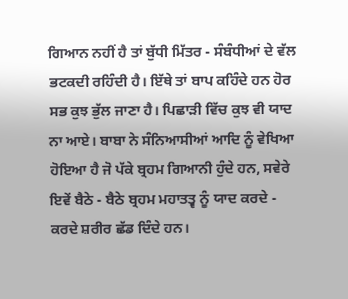ਗਿਆਨ ਨਹੀਂ ਹੈ ਤਾਂ ਬੁੱਧੀ ਮਿੱਤਰ - ਸੰਬੰਧੀਆਂ ਦੇ ਵੱਲ ਭਟਕਦੀ ਰਹਿੰਦੀ ਹੈ। ਇੱਥੇ ਤਾਂ ਬਾਪ ਕਹਿੰਦੇ ਹਨ ਹੋਰ ਸਭ ਕੁਝ ਭੁੱਲ ਜਾਣਾ ਹੈ। ਪਿਛਾੜੀ ਵਿੱਚ ਕੁਝ ਵੀ ਯਾਦ ਨਾ ਆਏ। ਬਾਬਾ ਨੇ ਸੰਨਿਆਸੀਆਂ ਆਦਿ ਨੂੰ ਵੇਖਿਆ ਹੋਇਆ ਹੈ ਜੋ ਪੱਕੇ ਬ੍ਰਹਮ ਗਿਆਨੀ ਹੁੰਦੇ ਹਨ, ਸਵੇਰੇ ਇਵੇਂ ਬੈਠੇ - ਬੈਠੇ ਬ੍ਰਹਮ ਮਹਾਤਤ੍ਵ ਨੂੰ ਯਾਦ ਕਰਦੇ - ਕਰਦੇ ਸ਼ਰੀਰ ਛੱਡ ਦਿੰਦੇ ਹਨ।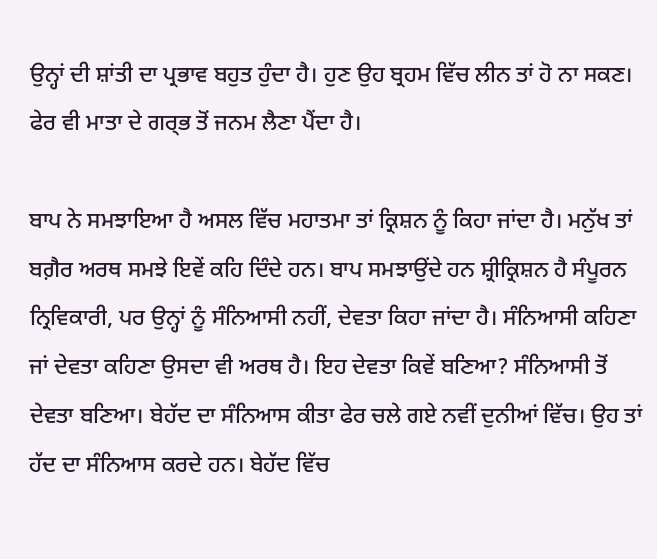ਉਨ੍ਹਾਂ ਦੀ ਸ਼ਾਂਤੀ ਦਾ ਪ੍ਰਭਾਵ ਬਹੁਤ ਹੁੰਦਾ ਹੈ। ਹੁਣ ਉਹ ਬ੍ਰਹਮ ਵਿੱਚ ਲੀਨ ਤਾਂ ਹੋ ਨਾ ਸਕਣ। ਫੇਰ ਵੀ ਮਾਤਾ ਦੇ ਗਰ੍ਭ ਤੋਂ ਜਨਮ ਲੈਣਾ ਪੈਂਦਾ ਹੈ।

ਬਾਪ ਨੇ ਸਮਝਾਇਆ ਹੈ ਅਸਲ ਵਿੱਚ ਮਹਾਤਮਾ ਤਾਂ ਕ੍ਰਿਸ਼ਨ ਨੂੰ ਕਿਹਾ ਜਾਂਦਾ ਹੈ। ਮਨੁੱਖ ਤਾਂ ਬਗ਼ੈਰ ਅਰਥ ਸਮਝੇ ਇਵੇਂ ਕਹਿ ਦਿੰਦੇ ਹਨ। ਬਾਪ ਸਮਝਾਉਂਦੇ ਹਨ ਸ਼੍ਰੀਕ੍ਰਿਸ਼ਨ ਹੈ ਸੰਪੂਰਨ ਨ੍ਰਿਵਿਕਾਰੀ, ਪਰ ਉਨ੍ਹਾਂ ਨੂੰ ਸੰਨਿਆਸੀ ਨਹੀਂ, ਦੇਵਤਾ ਕਿਹਾ ਜਾਂਦਾ ਹੈ। ਸੰਨਿਆਸੀ ਕਹਿਣਾ ਜਾਂ ਦੇਵਤਾ ਕਹਿਣਾ ਉਸਦਾ ਵੀ ਅਰਥ ਹੈ। ਇਹ ਦੇਵਤਾ ਕਿਵੇਂ ਬਣਿਆ? ਸੰਨਿਆਸੀ ਤੋਂ ਦੇਵਤਾ ਬਣਿਆ। ਬੇਹੱਦ ਦਾ ਸੰਨਿਆਸ ਕੀਤਾ ਫੇਰ ਚਲੇ ਗਏ ਨਵੀਂ ਦੁਨੀਆਂ ਵਿੱਚ। ਉਹ ਤਾਂ ਹੱਦ ਦਾ ਸੰਨਿਆਸ ਕਰਦੇ ਹਨ। ਬੇਹੱਦ ਵਿੱਚ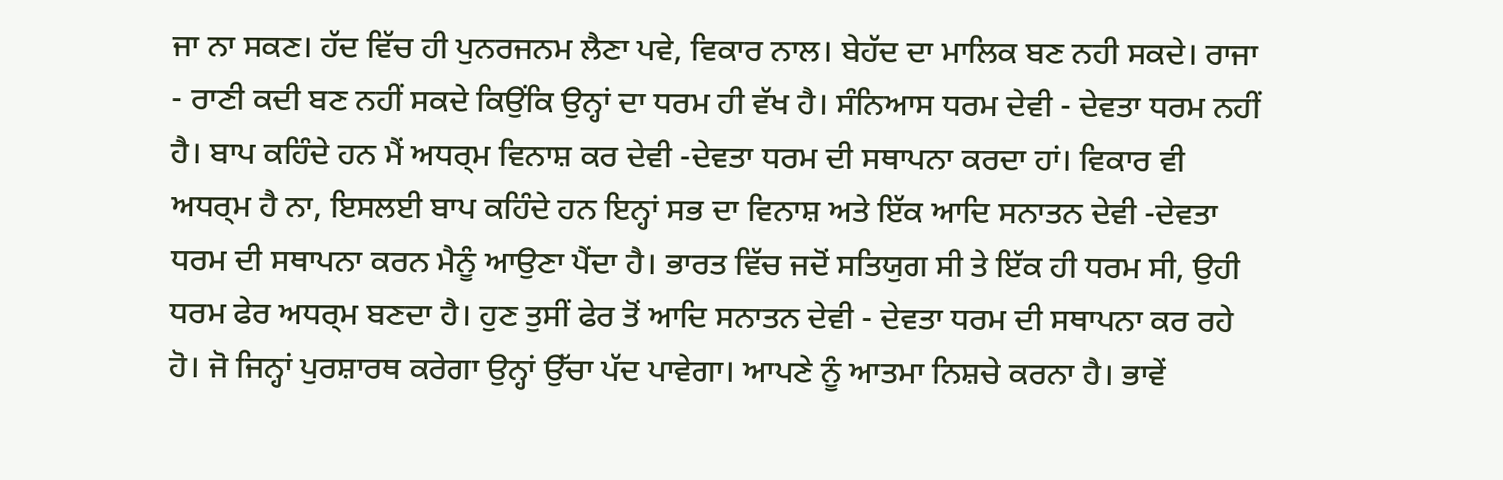ਜਾ ਨਾ ਸਕਣ। ਹੱਦ ਵਿੱਚ ਹੀ ਪੁਨਰਜਨਮ ਲੈਣਾ ਪਵੇ, ਵਿਕਾਰ ਨਾਲ। ਬੇਹੱਦ ਦਾ ਮਾਲਿਕ ਬਣ ਨਹੀ ਸਕਦੇ। ਰਾਜਾ - ਰਾਣੀ ਕਦੀ ਬਣ ਨਹੀਂ ਸਕਦੇ ਕਿਉਂਕਿ ਉਨ੍ਹਾਂ ਦਾ ਧਰਮ ਹੀ ਵੱਖ ਹੈ। ਸੰਨਿਆਸ ਧਰਮ ਦੇਵੀ - ਦੇਵਤਾ ਧਰਮ ਨਹੀਂ ਹੈ। ਬਾਪ ਕਹਿੰਦੇ ਹਨ ਮੈਂ ਅਧਰ੍ਮ ਵਿਨਾਸ਼ ਕਰ ਦੇਵੀ -ਦੇਵਤਾ ਧਰਮ ਦੀ ਸਥਾਪਨਾ ਕਰਦਾ ਹਾਂ। ਵਿਕਾਰ ਵੀ ਅਧਰ੍ਮ ਹੈ ਨਾ, ਇਸਲਈ ਬਾਪ ਕਹਿੰਦੇ ਹਨ ਇਨ੍ਹਾਂ ਸਭ ਦਾ ਵਿਨਾਸ਼ ਅਤੇ ਇੱਕ ਆਦਿ ਸਨਾਤਨ ਦੇਵੀ -ਦੇਵਤਾ ਧਰਮ ਦੀ ਸਥਾਪਨਾ ਕਰਨ ਮੈਨੂੰ ਆਉਣਾ ਪੈਂਦਾ ਹੈ। ਭਾਰਤ ਵਿੱਚ ਜਦੋਂ ਸਤਿਯੁਗ ਸੀ ਤੇ ਇੱਕ ਹੀ ਧਰਮ ਸੀ, ਉਹੀ ਧਰਮ ਫੇਰ ਅਧਰ੍ਮ ਬਣਦਾ ਹੈ। ਹੁਣ ਤੁਸੀਂ ਫੇਰ ਤੋਂ ਆਦਿ ਸਨਾਤਨ ਦੇਵੀ - ਦੇਵਤਾ ਧਰਮ ਦੀ ਸਥਾਪਨਾ ਕਰ ਰਹੇ ਹੋ। ਜੋ ਜਿਨ੍ਹਾਂ ਪੁਰਸ਼ਾਰਥ ਕਰੇਗਾ ਉਨ੍ਹਾਂ ਉੱਚਾ ਪੱਦ ਪਾਵੇਗਾ। ਆਪਣੇ ਨੂੰ ਆਤਮਾ ਨਿਸ਼ਚੇ ਕਰਨਾ ਹੈ। ਭਾਵੇਂ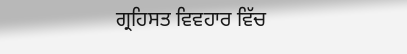ਗ੍ਰਹਿਸਤ ਵਿਵਹਾਰ ਵਿੱਚ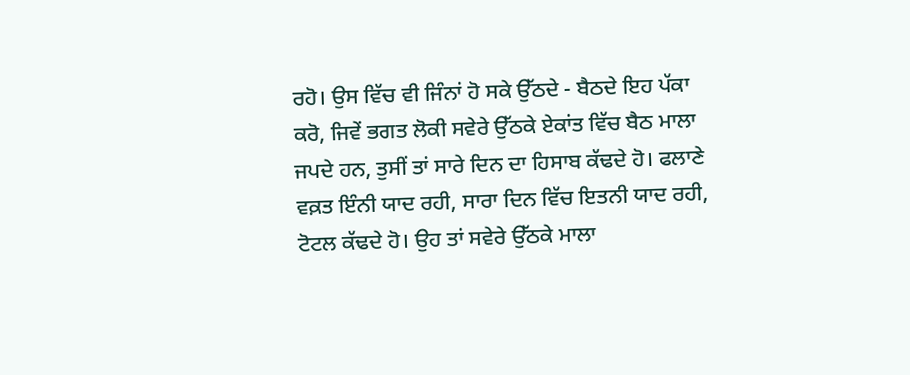ਰਹੋ। ਉਸ ਵਿੱਚ ਵੀ ਜਿੰਨਾਂ ਹੋ ਸਕੇ ਉੱਠਦੇ - ਬੈਠਦੇ ਇਹ ਪੱਕਾ ਕਰੋ, ਜਿਵੇਂ ਭਗਤ ਲੋਕੀ ਸਵੇਰੇ ਉੱਠਕੇ ਏਕਾਂਤ ਵਿੱਚ ਬੈਠ ਮਾਲਾ ਜਪਦੇ ਹਨ, ਤੁਸੀਂ ਤਾਂ ਸਾਰੇ ਦਿਨ ਦਾ ਹਿਸਾਬ ਕੱਢਦੇ ਹੋ। ਫਲਾਣੇ ਵਕ਼ਤ ਇੰਨੀ ਯਾਦ ਰਹੀ, ਸਾਰਾ ਦਿਨ ਵਿੱਚ ਇਤਨੀ ਯਾਦ ਰਹੀ, ਟੋਟਲ ਕੱਢਦੇ ਹੋ। ਉਹ ਤਾਂ ਸਵੇਰੇ ਉੱਠਕੇ ਮਾਲਾ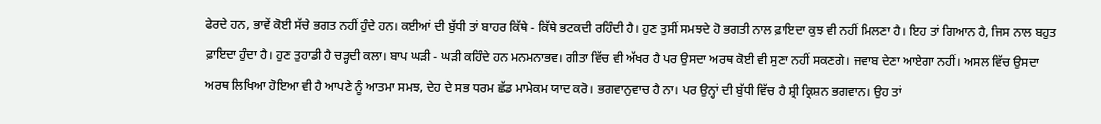ਫੇਰਦੇ ਹਨ, ਭਾਵੇਂ ਕੋਈ ਸੱਚੇ ਭਗਤ ਨਹੀਂ ਹੁੰਦੇ ਹਨ। ਕਈਆਂ ਦੀ ਬੁੱਧੀ ਤਾਂ ਬਾਹਰ ਕਿੱਥੇ - ਕਿੱਥੇ ਭਟਕਦੀ ਰਹਿੰਦੀ ਹੈ। ਹੁਣ ਤੁਸੀਂ ਸਮਝਦੇ ਹੋ ਭਗਤੀ ਨਾਲ ਫ਼ਾਇਦਾ ਕੁਝ ਵੀ ਨਹੀਂ ਮਿਲਣਾ ਹੈ। ਇਹ ਤਾਂ ਗਿਆਨ ਹੈ, ਜਿਸ ਨਾਲ ਬਹੁਤ ਫ਼ਾਇਦਾ ਹੁੰਦਾ ਹੈ। ਹੁਣ ਤੁਹਾਡੀ ਹੈ ਚੜ੍ਹਦੀ ਕਲਾ। ਬਾਪ ਘੜੀ - ਘੜੀ ਕਹਿੰਦੇ ਹਨ ਮਨਮਨਾਭਵ। ਗੀਤਾ ਵਿੱਚ ਵੀ ਅੱਖਰ ਹੈ ਪਰ ਉਸਦਾ ਅਰਥ ਕੋਈ ਵੀ ਸੁਣਾ ਨਹੀਂ ਸਕਣਗੇ। ਜਵਾਬ ਦੇਣਾ ਆਏਗਾ ਨਹੀਂ। ਅਸਲ ਵਿੱਚ ਉਸਦਾ ਅਰਥ ਲਿਖਿਆ ਹੋਇਆ ਵੀ ਹੈ ਆਪਣੇ ਨੂੰ ਆਤਮਾ ਸਮਝ, ਦੇਹ ਦੇ ਸਭ ਧਰਮ ਛੱਡ ਮਾਮੇਕਮ ਯਾਦ ਕਰੋ। ਭਗਵਾਨੁਵਾਚ ਹੈ ਨਾ। ਪਰ ਉਨ੍ਹਾਂ ਦੀ ਬੁੱਧੀ ਵਿੱਚ ਹੈ ਸ਼੍ਰੀ ਕ੍ਰਿਸ਼ਨ ਭਗਵਾਨ। ਉਹ ਤਾਂ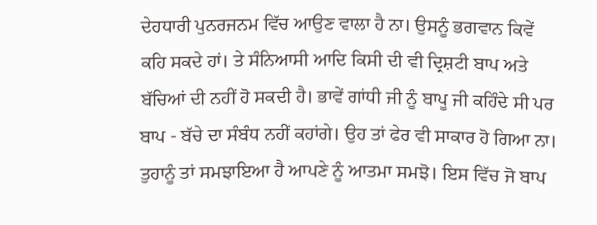ਦੇਹਧਾਰੀ ਪੁਨਰਜਨਮ ਵਿੱਚ ਆਉਣ ਵਾਲਾ ਹੈ ਨਾ। ਉਸਨੂੰ ਭਗਵਾਨ ਕਿਵੇਂ ਕਹਿ ਸਕਦੇ ਹਾਂ। ਤੇ ਸੰਨਿਆਸੀ ਆਦਿ ਕਿਸੀ ਦੀ ਵੀ ਦ੍ਰਿਸ਼ਟੀ ਬਾਪ ਅਤੇ ਬੱਚਿਆਂ ਦੀ ਨਹੀਂ ਹੋ ਸਕਦੀ ਹੈ। ਭਾਵੇਂ ਗਾਂਧੀ ਜੀ ਨੂੰ ਬਾਪੂ ਜੀ ਕਹਿੰਦੇ ਸੀ ਪਰ ਬਾਪ - ਬੱਚੇ ਦਾ ਸੰਬੰਧ ਨਹੀਂ ਕਹਾਂਗੇ। ਉਹ ਤਾਂ ਫੇਰ ਵੀ ਸਾਕਾਰ ਹੋ ਗਿਆ ਨਾ। ਤੁਹਾਨੂੰ ਤਾਂ ਸਮਝਾਇਆ ਹੈ ਆਪਣੇ ਨੂੰ ਆਤਮਾ ਸਮਝੋ। ਇਸ ਵਿੱਚ ਜੋ ਬਾਪ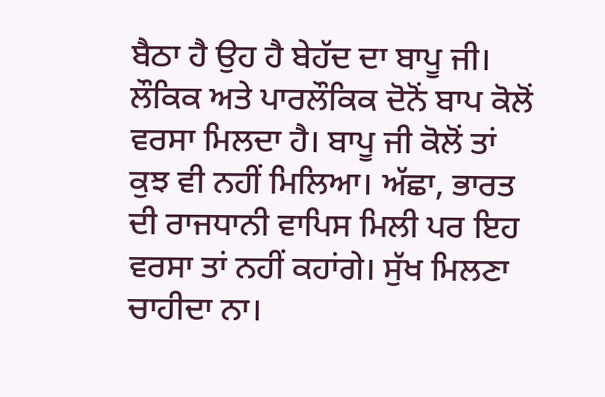ਬੈਠਾ ਹੈ ਉਹ ਹੈ ਬੇਹੱਦ ਦਾ ਬਾਪੂ ਜੀ। ਲੌਕਿਕ ਅਤੇ ਪਾਰਲੌਕਿਕ ਦੋਨੋਂ ਬਾਪ ਕੋਲੋਂ ਵਰਸਾ ਮਿਲਦਾ ਹੈ। ਬਾਪੂ ਜੀ ਕੋਲੋਂ ਤਾਂ ਕੁਝ ਵੀ ਨਹੀਂ ਮਿਲਿਆ। ਅੱਛਾ, ਭਾਰਤ ਦੀ ਰਾਜਧਾਨੀ ਵਾਪਿਸ ਮਿਲੀ ਪਰ ਇਹ ਵਰਸਾ ਤਾਂ ਨਹੀਂ ਕਹਾਂਗੇ। ਸੁੱਖ ਮਿਲਣਾ ਚਾਹੀਦਾ ਨਾ।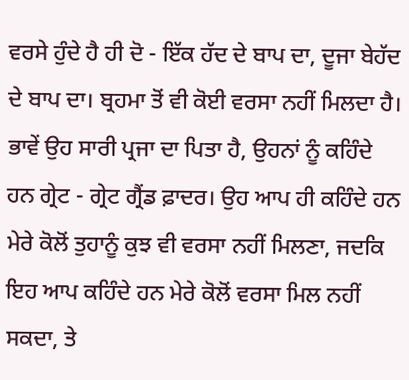ਵਰਸੇ ਹੁੰਦੇ ਹੈ ਹੀ ਦੋ - ਇੱਕ ਹੱਦ ਦੇ ਬਾਪ ਦਾ, ਦੂਜਾ ਬੇਹੱਦ ਦੇ ਬਾਪ ਦਾ। ਬ੍ਰਹਮਾ ਤੋਂ ਵੀ ਕੋਈ ਵਰਸਾ ਨਹੀਂ ਮਿਲਦਾ ਹੈ। ਭਾਵੇਂ ਉਹ ਸਾਰੀ ਪ੍ਰਜਾ ਦਾ ਪਿਤਾ ਹੈ, ਉਹਨਾਂ ਨੂੰ ਕਹਿੰਦੇ ਹਨ ਗ੍ਰੇਟ - ਗ੍ਰੇਟ ਗ੍ਰੈਂਡ ਫ਼ਾਦਰ। ਉਹ ਆਪ ਹੀ ਕਹਿੰਦੇ ਹਨ ਮੇਰੇ ਕੋਲੋਂ ਤੁਹਾਨੂੰ ਕੁਝ ਵੀ ਵਰਸਾ ਨਹੀਂ ਮਿਲਣਾ, ਜਦਕਿ ਇਹ ਆਪ ਕਹਿੰਦੇ ਹਨ ਮੇਰੇ ਕੋਲੋਂ ਵਰਸਾ ਮਿਲ ਨਹੀਂ ਸਕਦਾ, ਤੇ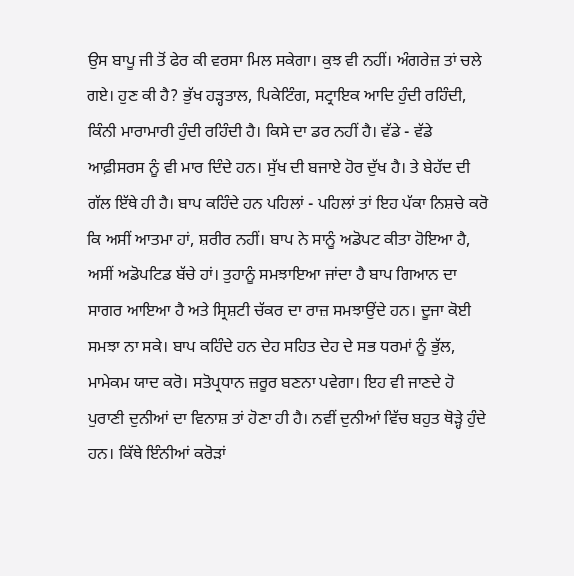ਉਸ ਬਾਪੂ ਜੀ ਤੋਂ ਫੇਰ ਕੀ ਵਰਸਾ ਮਿਲ ਸਕੇਗਾ। ਕੁਝ ਵੀ ਨਹੀਂ। ਅੰਗਰੇਜ਼ ਤਾਂ ਚਲੇ ਗਏ। ਹੁਣ ਕੀ ਹੈ? ਭੁੱਖ ਹੜ੍ਹਤਾਲ, ਪਿਕੇਟਿੰਗ, ਸਟ੍ਰਾਇਕ ਆਦਿ ਹੁੰਦੀ ਰਹਿੰਦੀ, ਕਿੰਨੀ ਮਾਰਾਮਾਰੀ ਹੁੰਦੀ ਰਹਿੰਦੀ ਹੈ। ਕਿਸੇ ਦਾ ਡਰ ਨਹੀਂ ਹੈ। ਵੱਡੇ - ਵੱਡੇ ਆਫ਼ੀਸਰਸ ਨੂੰ ਵੀ ਮਾਰ ਦਿੰਦੇ ਹਨ। ਸੁੱਖ ਦੀ ਬਜਾਏ ਹੋਰ ਦੁੱਖ ਹੈ। ਤੇ ਬੇਹੱਦ ਦੀ ਗੱਲ ਇੱਥੇ ਹੀ ਹੈ। ਬਾਪ ਕਹਿੰਦੇ ਹਨ ਪਹਿਲਾਂ - ਪਹਿਲਾਂ ਤਾਂ ਇਹ ਪੱਕਾ ਨਿਸ਼ਚੇ ਕਰੋ ਕਿ ਅਸੀਂ ਆਤਮਾ ਹਾਂ, ਸ਼ਰੀਰ ਨਹੀਂ। ਬਾਪ ਨੇ ਸਾਨੂੰ ਅਡੋਪਟ ਕੀਤਾ ਹੋਇਆ ਹੈ, ਅਸੀਂ ਅਡੋਪਟਿਡ ਬੱਚੇ ਹਾਂ। ਤੁਹਾਨੂੰ ਸਮਝਾਇਆ ਜਾਂਦਾ ਹੈ ਬਾਪ ਗਿਆਨ ਦਾ ਸਾਗਰ ਆਇਆ ਹੈ ਅਤੇ ਸ੍ਰਿਸ਼ਟੀ ਚੱਕਰ ਦਾ ਰਾਜ਼ ਸਮਝਾਉਂਦੇ ਹਨ। ਦੂਜਾ ਕੋਈ ਸਮਝਾ ਨਾ ਸਕੇ। ਬਾਪ ਕਹਿੰਦੇ ਹਨ ਦੇਹ ਸਹਿਤ ਦੇਹ ਦੇ ਸਭ ਧਰਮਾਂ ਨੂੰ ਭੁੱਲ, ਮਾਮੇਕਮ ਯਾਦ ਕਰੋ। ਸਤੋਪ੍ਰਧਾਨ ਜ਼ਰੂਰ ਬਣਨਾ ਪਵੇਗਾ। ਇਹ ਵੀ ਜਾਣਦੇ ਹੋ ਪੁਰਾਣੀ ਦੁਨੀਆਂ ਦਾ ਵਿਨਾਸ਼ ਤਾਂ ਹੋਣਾ ਹੀ ਹੈ। ਨਵੀਂ ਦੁਨੀਆਂ ਵਿੱਚ ਬਹੁਤ ਥੋੜ੍ਹੇ ਹੁੰਦੇ ਹਨ। ਕਿੱਥੇ ਇੰਨੀਆਂ ਕਰੋੜਾਂ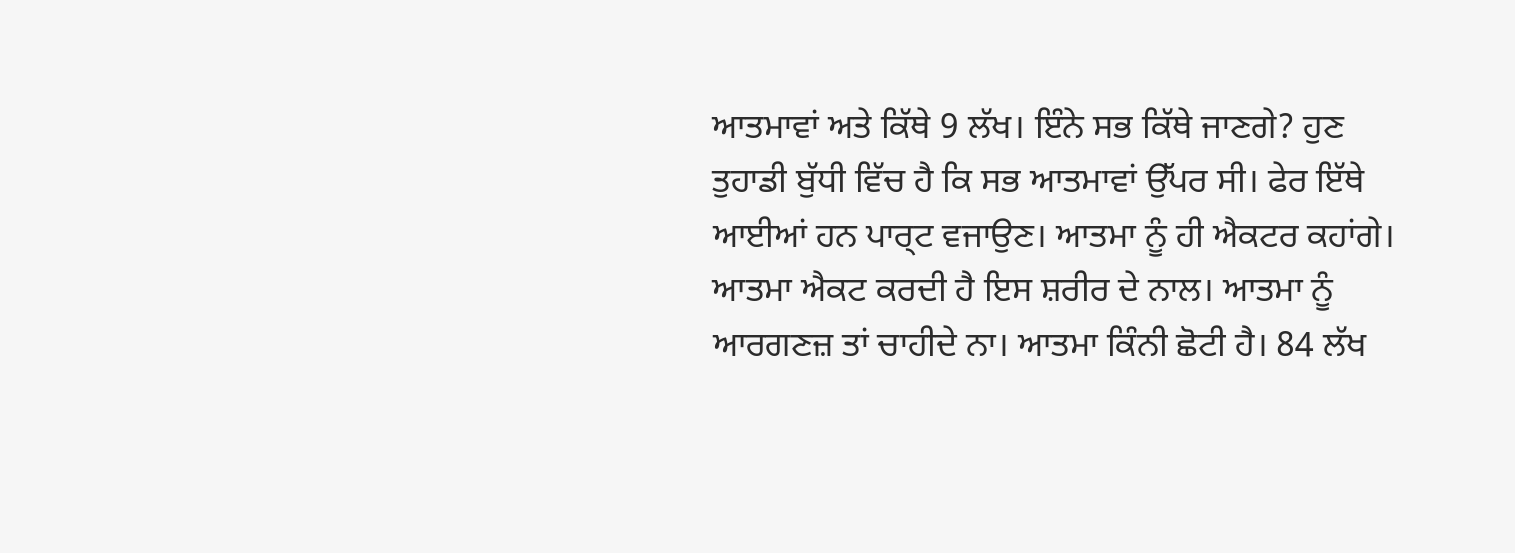ਆਤਮਾਵਾਂ ਅਤੇ ਕਿੱਥੇ 9 ਲੱਖ। ਇੰਨੇ ਸਭ ਕਿੱਥੇ ਜਾਣਗੇ? ਹੁਣ ਤੁਹਾਡੀ ਬੁੱਧੀ ਵਿੱਚ ਹੈ ਕਿ ਸਭ ਆਤਮਾਵਾਂ ਉੱਪਰ ਸੀ। ਫੇਰ ਇੱਥੇ ਆਈਆਂ ਹਨ ਪਾਰ੍ਟ ਵਜਾਉਣ। ਆਤਮਾ ਨੂੰ ਹੀ ਐਕਟਰ ਕਹਾਂਗੇ। ਆਤਮਾ ਐਕਟ ਕਰਦੀ ਹੈ ਇਸ ਸ਼ਰੀਰ ਦੇ ਨਾਲ। ਆਤਮਾ ਨੂੰ ਆਰਗਣਜ਼ ਤਾਂ ਚਾਹੀਦੇ ਨਾ। ਆਤਮਾ ਕਿੰਨੀ ਛੋਟੀ ਹੈ। 84 ਲੱਖ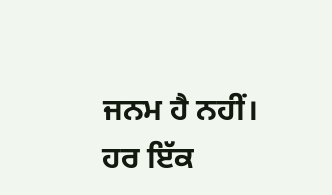ਜਨਮ ਹੈ ਨਹੀਂ। ਹਰ ਇੱਕ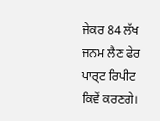ਜੇਕਰ 84 ਲੱਖ ਜਨਮ ਲੈਣ ਫੇਰ ਪਾਰ੍ਟ ਰਿਪੀਟ ਕਿਵੇਂ ਕਰਣਗੇ।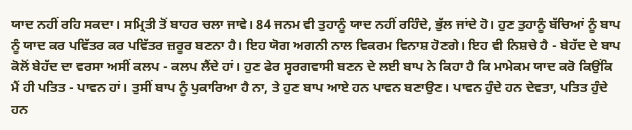ਯਾਦ ਨਹੀਂ ਰਹਿ ਸਕਦਾ। ਸਮ੍ਰਿਤੀ ਤੋਂ ਬਾਹਰ ਚਲਾ ਜਾਵੇ। 84 ਜਨਮ ਵੀ ਤੁਹਾਨੂੰ ਯਾਦ ਨਹੀਂ ਰਹਿੰਦੇ, ਭੁੱਲ ਜਾਂਦੇ ਹੋ। ਹੁਣ ਤੁਹਾਨੂੰ ਬੱਚਿਆਂ ਨੂੰ ਬਾਪ ਨੂੰ ਯਾਦ ਕਰ ਪਵਿੱਤਰ ਕਰ ਪਵਿੱਤਰ ਜ਼ਰੂਰ ਬਣਨਾ ਹੈ। ਇਹ ਯੋਗ ਅਗਨੀ ਨਾਲ ਵਿਕਰਮ ਵਿਨਾਸ਼ ਹੋਣਗੇ। ਇਹ ਵੀ ਨਿਸ਼ਚੇ ਹੈ - ਬੇਹੱਦ ਦੇ ਬਾਪ ਕੋਲੋਂ ਬੇਹੱਦ ਦਾ ਵਰਸਾ ਅਸੀਂ ਕਲਪ - ਕਲਪ ਲੈਂਦੇ ਹਾਂ। ਹੁਣ ਫੇਰ ਸ੍ਵਰਗਵਾਸੀ ਬਣਨ ਦੇ ਲਈ ਬਾਪ ਨੇ ਕਿਹਾ ਹੈ ਕਿ ਮਾਮੇਕਮ ਯਾਦ ਕਰੋ ਕਿਉਂਕਿ ਮੈਂ ਹੀ ਪਤਿਤ - ਪਾਵਨ ਹਾਂ। ਤੁਸੀਂ ਬਾਪ ਨੂੰ ਪੁਕਾਰਿਆ ਹੈ ਨਾ, ਤੇ ਹੁਣ ਬਾਪ ਆਏ ਹਨ ਪਾਵਨ ਬਣਾਉਣ। ਪਾਵਨ ਹੁੰਦੇ ਹਨ ਦੇਵਤਾ, ਪਤਿਤ ਹੁੰਦੇ ਹਨ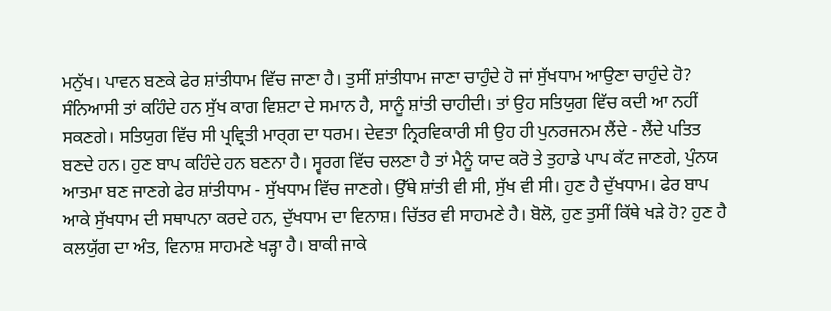ਮਨੁੱਖ। ਪਾਵਨ ਬਣਕੇ ਫੇਰ ਸ਼ਾਂਤੀਧਾਮ ਵਿੱਚ ਜਾਣਾ ਹੈ। ਤੁਸੀਂ ਸ਼ਾਂਤੀਧਾਮ ਜਾਣਾ ਚਾਹੁੰਦੇ ਹੋ ਜਾਂ ਸੁੱਖਧਾਮ ਆਉਣਾ ਚਾਹੁੰਦੇ ਹੋ? ਸੰਨਿਆਸੀ ਤਾਂ ਕਹਿੰਦੇ ਹਨ ਸੁੱਖ ਕਾਗ ਵਿਸ਼ਟਾ ਦੇ ਸਮਾਨ ਹੈ, ਸਾਨੂੰ ਸ਼ਾਂਤੀ ਚਾਹੀਦੀ। ਤਾਂ ਉਹ ਸਤਿਯੁਗ ਵਿੱਚ ਕਦੀ ਆ ਨਹੀਂ ਸਕਣਗੇ। ਸਤਿਯੁਗ ਵਿੱਚ ਸੀ ਪ੍ਰਵ੍ਰਿਤੀ ਮਾਰ੍ਗ ਦਾ ਧਰਮ। ਦੇਵਤਾ ਨ੍ਰਿਰਵਿਕਾਰੀ ਸੀ ਉਹ ਹੀ ਪੁਨਰਜਨਮ ਲੈਂਦੇ - ਲੈਂਦੇ ਪਤਿਤ ਬਣਦੇ ਹਨ। ਹੁਣ ਬਾਪ ਕਹਿੰਦੇ ਹਨ ਬਣਨਾ ਹੈ। ਸ੍ਵਰਗ ਵਿੱਚ ਚਲਣਾ ਹੈ ਤਾਂ ਮੈਨੂੰ ਯਾਦ ਕਰੋ ਤੇ ਤੁਹਾਡੇ ਪਾਪ ਕੱਟ ਜਾਣਗੇ, ਪੁੰਨਯ ਆਤਮਾ ਬਣ ਜਾਣਗੇ ਫੇਰ ਸ਼ਾਂਤੀਧਾਮ - ਸੁੱਖਧਾਮ ਵਿੱਚ ਜਾਣਗੇ। ਉੱਥੇ ਸ਼ਾਂਤੀ ਵੀ ਸੀ, ਸੁੱਖ ਵੀ ਸੀ। ਹੁਣ ਹੈ ਦੁੱਖਧਾਮ। ਫੇਰ ਬਾਪ ਆਕੇ ਸੁੱਖਧਾਮ ਦੀ ਸਥਾਪਨਾ ਕਰਦੇ ਹਨ, ਦੁੱਖਧਾਮ ਦਾ ਵਿਨਾਸ਼। ਚਿੱਤਰ ਵੀ ਸਾਹਮਣੇ ਹੈ। ਬੋਲੋ, ਹੁਣ ਤੁਸੀਂ ਕਿੱਥੇ ਖੜੇ ਹੋ? ਹੁਣ ਹੈ ਕਲਯੁੱਗ ਦਾ ਅੰਤ, ਵਿਨਾਸ਼ ਸਾਹਮਣੇ ਖੜ੍ਹਾ ਹੈ। ਬਾਕੀ ਜਾਕੇ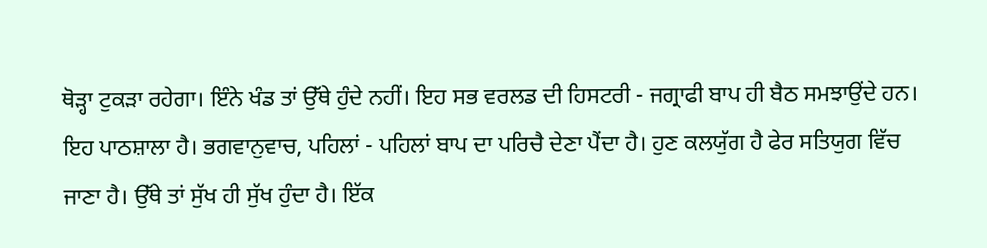ਥੋੜ੍ਹਾ ਟੁਕੜਾ ਰਹੇਗਾ। ਇੰਨੇ ਖੰਡ ਤਾਂ ਉੱਥੇ ਹੁੰਦੇ ਨਹੀਂ। ਇਹ ਸਭ ਵਰਲਡ ਦੀ ਹਿਸਟਰੀ - ਜਗ੍ਰਾਫੀ ਬਾਪ ਹੀ ਬੈਠ ਸਮਝਾਉਂਦੇ ਹਨ। ਇਹ ਪਾਠਸ਼ਾਲਾ ਹੈ। ਭਗਵਾਨੁਵਾਚ, ਪਹਿਲਾਂ - ਪਹਿਲਾਂ ਬਾਪ ਦਾ ਪਰਿਚੈ ਦੇਣਾ ਪੈਂਦਾ ਹੈ। ਹੁਣ ਕਲਯੁੱਗ ਹੈ ਫੇਰ ਸਤਿਯੁਗ ਵਿੱਚ ਜਾਣਾ ਹੈ। ਉੱਥੇ ਤਾਂ ਸੁੱਖ ਹੀ ਸੁੱਖ ਹੁੰਦਾ ਹੈ। ਇੱਕ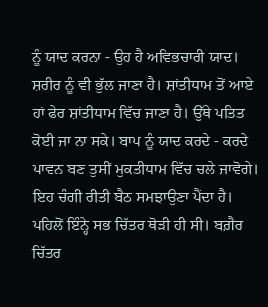ਨੂੰ ਯਾਦ ਕਰਨਾ - ਉਹ ਹੈ ਅਵਿਭਚਾਰੀ ਯਾਦ। ਸ਼ਰੀਰ ਨੂੰ ਵੀ ਭੁੱਲ ਜਾਣਾ ਹੈ। ਸ਼ਾਂਤੀਧਾਮ ਤੋਂ ਆਏ ਹਾਂ ਫੇਰ ਸ਼ਾਂਤੀਧਾਮ ਵਿੱਚ ਜਾਣਾ ਹੈ। ਉੱਥੇ ਪਤਿਤ ਕੋਈ ਜਾ ਨਾ ਸਕੇ। ਬਾਪ ਨੂੰ ਯਾਦ ਕਰਦੇ - ਕਰਦੇ ਪਾਵਨ ਬਣ ਤੁਸੀਂ ਮੁਕਤੀਧਾਮ ਵਿੱਚ ਚਲੇ ਜਾਵੋਗੇ। ਇਹ ਚੰਗੀ ਰੀਤੀ ਬੈਠ ਸਮਝਾਉਣਾ ਪੈਂਦਾ ਹੈ। ਪਹਿਲੋਂ ਇੰਨ੍ਹੇ ਸਭ ਚਿੱਤਰ ਥੋੜੀ ਹੀ ਸੀ। ਬਗ਼ੈਰ ਚਿੱਤਰ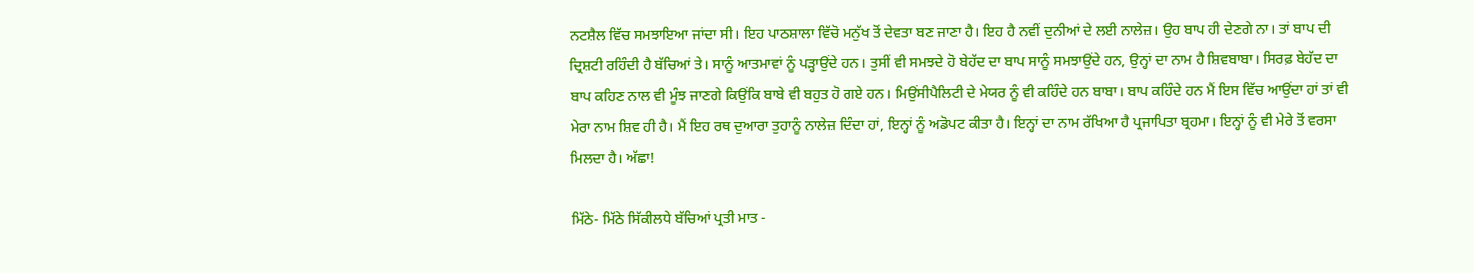ਨਟਸ਼ੈਲ ਵਿੱਚ ਸਮਝਾਇਆ ਜਾਂਦਾ ਸੀ। ਇਹ ਪਾਠਸ਼ਾਲਾ ਵਿੱਚੋ ਮਨੁੱਖ ਤੋਂ ਦੇਵਤਾ ਬਣ ਜਾਣਾ ਹੈ। ਇਹ ਹੈ ਨਵੀਂ ਦੁਨੀਆਂ ਦੇ ਲਈ ਨਾਲੇਜ਼। ਉਹ ਬਾਪ ਹੀ ਦੇਣਗੇ ਨਾ। ਤਾਂ ਬਾਪ ਦੀ ਦ੍ਰਿਸ਼ਟੀ ਰਹਿੰਦੀ ਹੈ ਬੱਚਿਆਂ ਤੇ। ਸਾਨੂੰ ਆਤਮਾਵਾਂ ਨੂੰ ਪੜ੍ਹਾਉਂਦੇ ਹਨ। ਤੁਸੀਂ ਵੀ ਸਮਝਦੇ ਹੋ ਬੇਹੱਦ ਦਾ ਬਾਪ ਸਾਨੂੰ ਸਮਝਾਉਂਦੇ ਹਨ, ਉਨ੍ਹਾਂ ਦਾ ਨਾਮ ਹੈ ਸ਼ਿਵਬਾਬਾ। ਸਿਰਫ਼ ਬੇਹੱਦ ਦਾ ਬਾਪ ਕਹਿਣ ਨਾਲ ਵੀ ਮੂੰਝ ਜਾਣਗੇ ਕਿਉਂਕਿ ਬਾਬੇ ਵੀ ਬਹੁਤ ਹੋ ਗਏ ਹਨ। ਮਿਉਂਸੀਪੈਲਿਟੀ ਦੇ ਮੇਯਰ ਨੂੰ ਵੀ ਕਹਿੰਦੇ ਹਨ ਬਾਬਾ। ਬਾਪ ਕਹਿੰਦੇ ਹਨ ਮੈਂ ਇਸ ਵਿੱਚ ਆਉਂਦਾ ਹਾਂ ਤਾਂ ਵੀ ਮੇਰਾ ਨਾਮ ਸ਼ਿਵ ਹੀ ਹੈ। ਮੈਂ ਇਹ ਰਥ ਦੁਆਰਾ ਤੁਹਾਨੂੰ ਨਾਲੇਜ਼ ਦਿੰਦਾ ਹਾਂ, ਇਨ੍ਹਾਂ ਨੂੰ ਅਡੋਪਟ ਕੀਤਾ ਹੈ। ਇਨ੍ਹਾਂ ਦਾ ਨਾਮ ਰੱਖਿਆ ਹੈ ਪ੍ਰਜਾਪਿਤਾ ਬ੍ਰਹਮਾ। ਇਨ੍ਹਾਂ ਨੂੰ ਵੀ ਮੇਰੇ ਤੋਂ ਵਰਸਾ ਮਿਲਦਾ ਹੈ। ਅੱਛਾ!

ਮਿੱਠੇ- ਮਿੱਠੇ ਸਿੱਕੀਲਧੇ ਬੱਚਿਆਂ ਪ੍ਰਤੀ ਮਾਤ -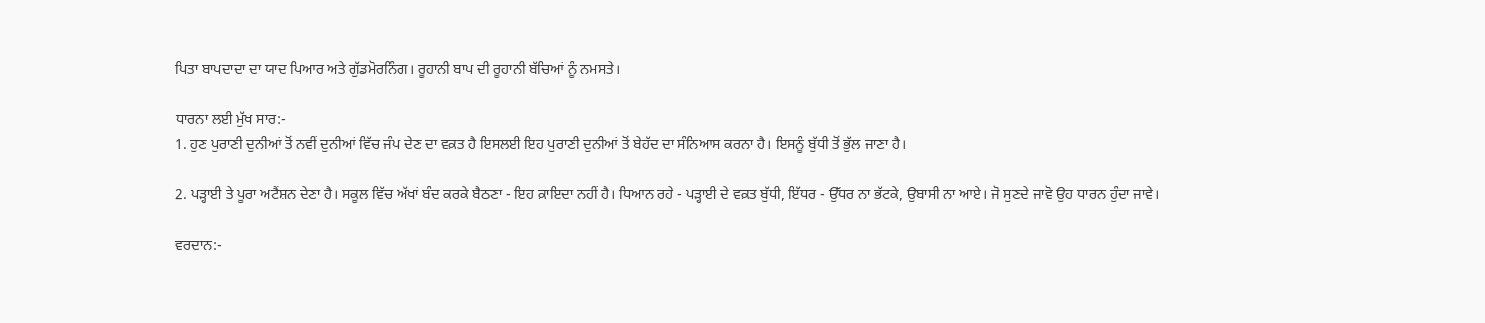ਪਿਤਾ ਬਾਪਦਾਦਾ ਦਾ ਯਾਦ ਪਿਆਰ ਅਤੇ ਗੁੱਡਮੋਰਨਿੰਗ। ਰੂਹਾਨੀ ਬਾਪ ਦੀ ਰੂਹਾਨੀ ਬੱਚਿਆਂ ਨੂੰ ਨਮਸਤੇ।

ਧਾਰਨਾ ਲਈ ਮੁੱਖ ਸਾਰ:-
1. ਹੁਣ ਪੁਰਾਣੀ ਦੁਨੀਆਂ ਤੋਂ ਨਵੀਂ ਦੁਨੀਆਂ ਵਿੱਚ ਜੰਪ ਦੇਣ ਦਾ ਵਕ਼ਤ ਹੈ ਇਸਲਈ ਇਹ ਪੁਰਾਣੀ ਦੁਨੀਆਂ ਤੋਂ ਬੇਹੱਦ ਦਾ ਸੰਨਿਆਸ ਕਰਨਾ ਹੈ। ਇਸਨੂੰ ਬੁੱਧੀ ਤੋਂ ਭੁੱਲ ਜਾਣਾ ਹੈ।

2. ਪੜ੍ਹਾਈ ਤੇ ਪੂਰਾ ਅਟੈਂਸ਼ਨ ਦੇਣਾ ਹੈ। ਸਕੂਲ ਵਿੱਚ ਅੱਖਾਂ ਬੰਦ ਕਰਕੇ ਬੈਠਣਾ - ਇਹ ਕ਼ਾਇਦਾ ਨਹੀਂ ਹੈ। ਧਿਆਨ ਰਹੇ - ਪੜ੍ਹਾਈ ਦੇ ਵਕ਼ਤ ਬੁੱਧੀ, ਇੱਧਰ - ਉੱਧਰ ਨਾ ਭੱਟਕੇ, ਉਬਾਸੀ ਨਾ ਆਏ। ਜੋ ਸੁਣਦੇ ਜਾਵੋ ਉਹ ਧਾਰਨ ਹੁੰਦਾ ਜਾਵੇ।

ਵਰਦਾਨ:-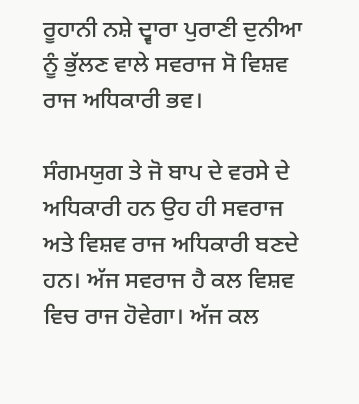ਰੂਹਾਨੀ ਨਸ਼ੇ ਦ੍ਵਾਰਾ ਪੁਰਾਣੀ ਦੁਨੀਆ ਨੂੰ ਭੁੱਲਣ ਵਾਲੇ ਸਵਰਾਜ ਸੋ ਵਿਸ਼ਵ ਰਾਜ ਅਧਿਕਾਰੀ ਭਵ।

ਸੰਗਮਯੁਗ ਤੇ ਜੋ ਬਾਪ ਦੇ ਵਰਸੇ ਦੇ ਅਧਿਕਾਰੀ ਹਨ ਉਹ ਹੀ ਸਵਰਾਜ ਅਤੇ ਵਿਸ਼ਵ ਰਾਜ ਅਧਿਕਾਰੀ ਬਣਦੇ ਹਨ। ਅੱਜ ਸਵਰਾਜ ਹੈ ਕਲ ਵਿਸ਼ਵ ਵਿਚ ਰਾਜ ਹੋਵੇਗਾ। ਅੱਜ ਕਲ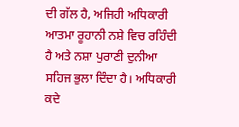ਦੀ ਗੱਲ ਹੈ, ਅਜਿਹੀ ਅਧਿਕਾਰੀ ਆਤਮਾ ਰੂਹਾਨੀ ਨਸ਼ੇ ਵਿਚ ਰਹਿੰਦੀ ਹੈ ਅਤੇ ਨਸ਼ਾ ਪੁਰਾਣੀ ਦੁਨੀਆ ਸਹਿਜ ਭੁਲਾ ਦਿੰਦਾ ਹੈ। ਅਧਿਕਾਰੀ ਕਦੇ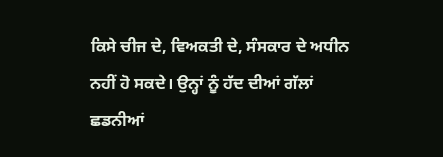ਕਿਸੇ ਚੀਜ ਦੇ, ਵਿਅਕਤੀ ਦੇ, ਸੰਸਕਾਰ ਦੇ ਅਧੀਨ ਨਹੀਂ ਹੋ ਸਕਦੇ। ਉਨ੍ਹਾਂ ਨੂੰ ਹੱਦ ਦੀਆਂ ਗੱਲਾਂ ਛਡਨੀਆਂ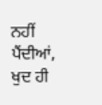ਨਹੀਂ ਪੈਂਦੀਆਂ, ਖੁਦ ਹੀ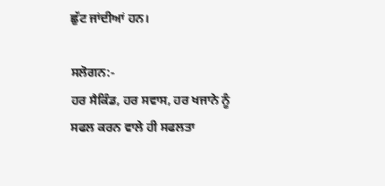ਛੁੱਟ ਜਾਂਦੀਆਂ ਹਨ।

ਸਲੋਗਨ:-
ਹਰ ਸੈਕਿੰਡ, ਹਰ ਸਵਾਸ, ਹਰ ਖਜਾਨੇ ਨੂੰ ਸਫਲ ਕਰਨ ਵਾਲੇ ਹੀ ਸਫਲਤਾ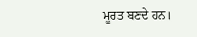ਮੂਰਤ ਬਣਦੇ ਹਨ।